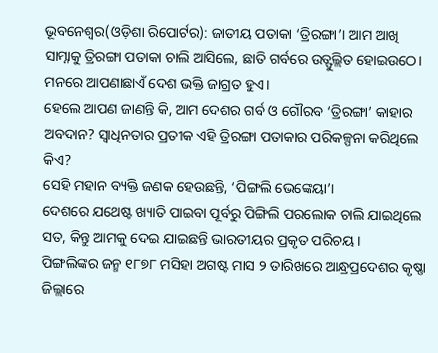ଭୂବନେଶ୍ୱର(ଓଡ଼ିଶା ରିପୋର୍ଟର): ଜାତୀୟ ପତାକା ‘ତ୍ରିରଙ୍ଗା’। ଆମ ଆଖି ସାମ୍ନାକୁ ତ୍ରିରଙ୍ଗା ପତାକା ଚାଲି ଆସିଲେ, ଛାତି ଗର୍ବରେ ଉତ୍ଫୁଲ୍ଲିତ ହୋଇଉଠେ। ମନରେ ଆପଣାଛାଏଁ ଦେଶ ଭକ୍ତି ଜାଗ୍ରତ ହୁଏ।
ହେଲେ ଆପଣ ଜାଣନ୍ତି କି, ଆମ ଦେଶର ଗର୍ବ ଓ ଗୌରବ ‘ତ୍ରିରଙ୍ଗା’ କାହାର ଅବଦାନ? ସ୍ୱାଧିନତାର ପ୍ରତୀକ ଏହି ତ୍ରିରଙ୍ଗା ପତାକାର ପରିକଳ୍ପନା କରିଥିଲେ କିଏ?
ସେହି ମହାନ ବ୍ୟକ୍ତି ଜଣକ ହେଉଛନ୍ତି, ‘ପିଙ୍ଗଲି ଭେଙ୍କେୟା’।
ଦେଶରେ ଯଥେଷ୍ଟ ଖ୍ୟାତି ପାଇବା ପୂର୍ବରୁ ପିଙ୍ଗିଲି ପରଲୋକ ଚାଲି ଯାଇଥିଲେ ସତ, କିନ୍ତୁ ଆମକୁ ଦେଇ ଯାଇଛନ୍ତି ଭାରତୀୟର ପ୍ରକୃତ ପରିଚୟ।
ପିଙ୍ଗଲିଙ୍କର ଜନ୍ମ ୧୮୭୮ ମସିହା ଅଗଷ୍ଟ ମାସ ୨ ତାରିଖରେ ଆନ୍ଧ୍ରପ୍ରଦେଶର କୃଷ୍ଣା ଜିଲ୍ଲାରେ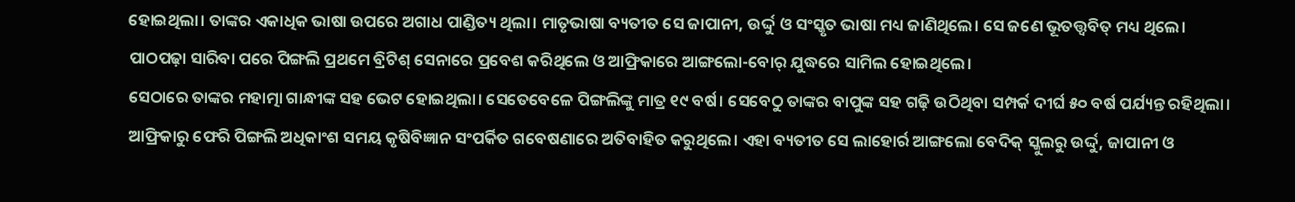ହୋଇଥିଲା। ତାଙ୍କର ଏକାଧିକ ଭାଷା ଉପରେ ଅଗାଧ ପାଣ୍ଡିତ୍ୟ ଥିଲା। ମାତୃଭାଷା ବ୍ୟତୀତ ସେ ଜାପାନୀ, ଉର୍ଦ୍ଦୁ ଓ ସଂସ୍କୃତ ଭାଷା ମଧ୍ୟ ଜାଣିଥିଲେ। ସେ ଜଣେ ଭୂତତ୍ତ୍ୱବିତ୍ ମଧ୍ୟ ଥିଲେ।
ପାଠପଢ଼ା ସାରିବା ପରେ ପିଙ୍ଗଲି ପ୍ରଥମେ ବ୍ରିଟିଶ୍ ସେନାରେ ପ୍ରବେଶ କରିଥିଲେ ଓ ଆଫ୍ରିକାରେ ଆଙ୍ଗଲୋ-ବୋର୍ ଯୁଦ୍ଧରେ ସାମିଲ ହୋଇଥିଲେ।
ସେଠାରେ ତାଙ୍କର ମହାତ୍ମା ଗାନ୍ଧୀଙ୍କ ସହ ଭେଟ ହୋଇଥିଲା। ସେତେବେଳେ ପିଙ୍ଗଲିଙ୍କୁ ମାତ୍ର ୧୯ ବର୍ଷ। ସେବେଠୁ ତାଙ୍କର ବାପୁଙ୍କ ସହ ଗଢ଼ି ଉଠିଥିବା ସମ୍ପର୍କ ଦୀର୍ଘ ୫୦ ବର୍ଷ ପର୍ଯ୍ୟନ୍ତ ରହିଥିଲା।
ଆଫ୍ରିକାରୁ ଫେରି ପିଙ୍ଗଲି ଅଧିକାଂଶ ସମୟ କୃଷିବିଜ୍ଞାନ ସଂପର୍କିତ ଗବେଷଣାରେ ଅତିବାହିତ କରୁଥିଲେ। ଏହା ବ୍ୟତୀତ ସେ ଲାହୋର୍ର ଆଙ୍ଗଲୋ ବେଦିକ୍ ସ୍କୁଲରୁ ଉର୍ଦ୍ଦୁ, ଜାପାନୀ ଓ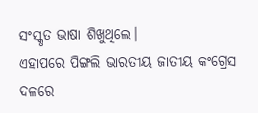ସଂସ୍କୃତ ଭାଷା ଶିଖୁଥିଲେ।
ଏହାପରେ ପିଙ୍ଗଲି ଭାରତୀୟ ଜାତୀୟ କଂଗ୍ରେସ ଦଳରେ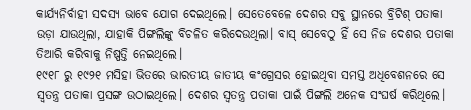କାର୍ଯ୍ୟନିର୍ବାହୀ ସଦସ୍ୟ ଭାବେ ଯୋଗ ଦେଇଥିଲେ। ସେତେବେଳେ ଦେଶର ସବୁ ସ୍ଥାନରେ ବ୍ରିଟିଶ୍ ପତାକା ଉଡ଼ା ଯାଉଥିଲା, ଯାହାକି ପିଙ୍ଗଲିଙ୍କୁ ବିଚଳିତ କରିଦେଉଥିଲା। ବାସ୍ ସେବେଠୁ ହିଁ ସେ ନିଜ ଦେଶର ପତାକା ତିଆରି କରିବାକୁ ନିଷ୍ପତ୍ତି ନେଇଥିଲେ।
୧୯୧୮ ରୁ ୧୯୨୧ ମସିହା ଭିତରେ ଭାରତୀୟ ଜାତୀୟ କଂଗ୍ରେସର ହୋଇଥିବା ସମସ୍ତ ଅଧିବେଶନରେ ସେ ସ୍ୱତନ୍ତ୍ର ପତାକା ପ୍ରସଙ୍ଗ ଉଠାଇଥିଲେ। ଦେଶର ସ୍ୱତନ୍ତ୍ର ପତାକା ପାଇଁ ପିଙ୍ଗଲି ଅନେକ ସଂଘର୍ଷ କରିଥିଲେ।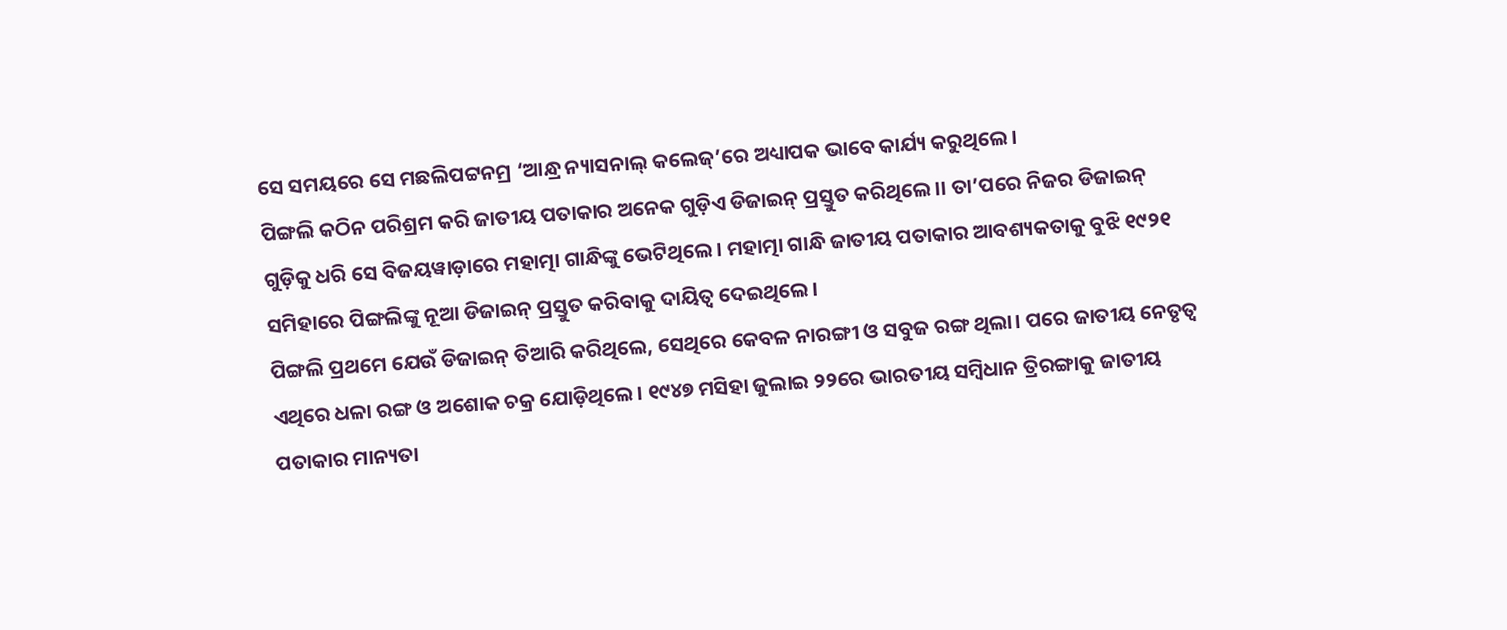ସେ ସମୟରେ ସେ ମଛଲିପଟ୍ଟନମ୍ର ‘ଆନ୍ଧ୍ର ନ୍ୟାସନାଲ୍ କଲେଜ୍’ରେ ଅଧ୍ୟାପକ ଭାବେ କାର୍ଯ୍ୟ କରୁଥିଲେ।
ପିଙ୍ଗଲି କଠିନ ପରିଶ୍ରମ କରି ଜାତୀୟ ପତାକାର ଅନେକ ଗୁଡ଼ିଏ ଡିଜାଇନ୍ ପ୍ରସ୍ତୁତ କରିଥିଲେ।। ତା’ପରେ ନିଜର ଡିଜାଇନ୍ ଗୁଡ଼ିକୁ ଧରି ସେ ବିଜୟୱାଡ଼ାରେ ମହାତ୍ମା ଗାନ୍ଧିଙ୍କୁ ଭେଟିଥିଲେ। ମହାତ୍ମା ଗାନ୍ଧି ଜାତୀୟ ପତାକାର ଆବଶ୍ୟକତାକୁ ବୁଝି ୧୯୨୧ ସମିହାରେ ପିଙ୍ଗଲିଙ୍କୁ ନୂଆ ଡିଜାଇନ୍ ପ୍ରସ୍ତୁତ କରିବାକୁ ଦାୟିତ୍ୱ ଦେଇଥିଲେ।
ପିଙ୍ଗଲି ପ୍ରଥମେ ଯେଉଁ ଡିଜାଇନ୍ ତିଆରି କରିଥିଲେ, ସେଥିରେ କେବଳ ନାରଙ୍ଗୀ ଓ ସବୁଜ ରଙ୍ଗ ଥିଲା। ପରେ ଜାତୀୟ ନେତୃତ୍ୱ ଏଥିରେ ଧଳା ରଙ୍ଗ ଓ ଅଶୋକ ଚକ୍ର ଯୋଡ଼ିଥିଲେ। ୧୯୪୭ ମସିହା ଜୁଲାଇ ୨୨ରେ ଭାରତୀୟ ସମ୍ବିଧାନ ତ୍ରିରଙ୍ଗାକୁ ଜାତୀୟ ପତାକାର ମାନ୍ୟତା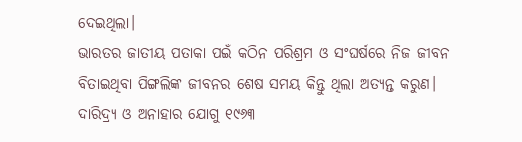ଦେଇଥିଲା।
ଭାରତର ଜାତୀୟ ପତାକା ପଇଁ କଠିନ ପରିଶ୍ରମ ଓ ସଂଘର୍ଷରେ ନିଜ ଜୀବନ ବିତାଇଥିବା ପିଙ୍ଗଲିଙ୍କ ଜୀବନର ଶେଷ ସମୟ କିନ୍ତୁ ଥିଲା ଅତ୍ୟନ୍ତ କରୁଣ। ଦାରିଦ୍ର୍ୟ ଓ ଅନାହାର ଯୋଗୁ ୧୯୬୩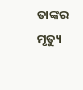ତାଙ୍କର ମୃତ୍ୟୁ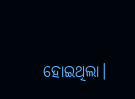ହୋଇଥିଲା।